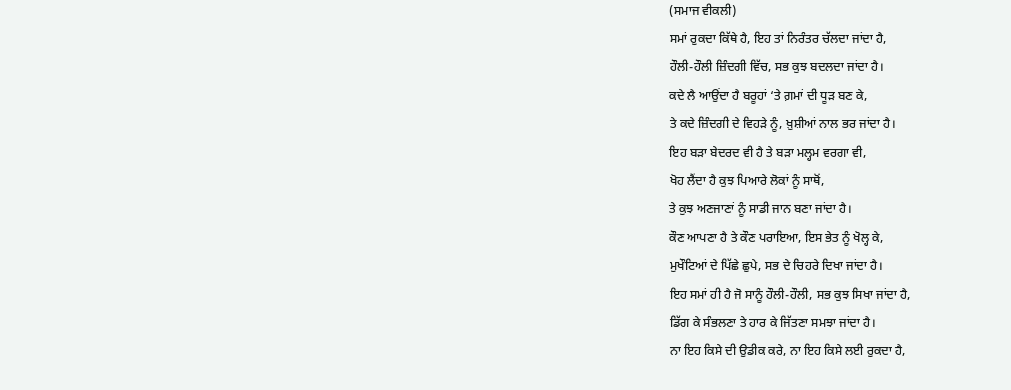(ਸਮਾਜ ਵੀਕਲੀ)
ਸਮਾਂ ਰੁਕਦਾ ਕਿੱਥੇ ਹੈ, ਇਹ ਤਾਂ ਨਿਰੰਤਰ ਚੱਲਦਾ ਜਾਂਦਾ ਹੈ,
ਹੌਲੀ-ਹੌਲੀ ਜ਼ਿੰਦਗੀ ਵਿੱਚ, ਸਭ ਕੁਝ ਬਦਲਦਾ ਜਾਂਦਾ ਹੈ।
ਕਦੇ ਲੈ ਆਉਂਦਾ ਹੈ ਬਰੂਹਾਂ ‘ਤੇ ਗ਼ਮਾਂ ਦੀ ਧੂੜ ਬਣ ਕੇ,
ਤੇ ਕਦੇ ਜ਼ਿੰਦਗੀ ਦੇ ਵਿਹੜੇ ਨੂੰ, ਖ਼ੁਸ਼ੀਆਂ ਨਾਲ ਭਰ ਜਾਂਦਾ ਹੈ।
ਇਹ ਬੜਾ ਬੇਦਰਦ ਵੀ ਹੈ ਤੇ ਬੜਾ ਮਲ੍ਹਮ ਵਰਗਾ ਵੀ,
ਖੋਹ ਲੈਂਦਾ ਹੈ ਕੁਝ ਪਿਆਰੇ ਲੋਕਾਂ ਨੂੰ ਸਾਥੋਂ,
ਤੇ ਕੁਝ ਅਣਜਾਣਾਂ ਨੂੰ ਸਾਡੀ ਜਾਨ ਬਣਾ ਜਾਂਦਾ ਹੈ।
ਕੌਣ ਆਪਣਾ ਹੈ ਤੇ ਕੌਣ ਪਰਾਇਆ, ਇਸ ਭੇਤ ਨੂੰ ਖੋਲ੍ਹ ਕੇ,
ਮੁਖੌਟਿਆਂ ਦੇ ਪਿੱਛੇ ਛੁਪੇ, ਸਭ ਦੇ ਚਿਹਰੇ ਦਿਖਾ ਜਾਂਦਾ ਹੈ।
ਇਹ ਸਮਾਂ ਹੀ ਹੈ ਜੋ ਸਾਨੂੰ ਹੌਲੀ-ਹੌਲੀ, ਸਭ ਕੁਝ ਸਿਖਾ ਜਾਂਦਾ ਹੈ,
ਡਿੱਗ ਕੇ ਸੰਭਲਣਾ ਤੇ ਹਾਰ ਕੇ ਜਿੱਤਣਾ ਸਮਝਾ ਜਾਂਦਾ ਹੈ।
ਨਾ ਇਹ ਕਿਸੇ ਦੀ ਉਡੀਕ ਕਰੇ, ਨਾ ਇਹ ਕਿਸੇ ਲਈ ਰੁਕਦਾ ਹੈ,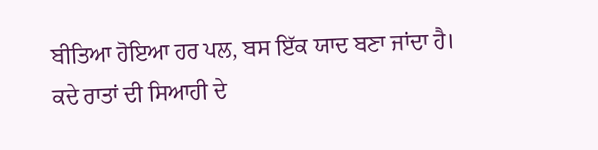ਬੀਤਿਆ ਹੋਇਆ ਹਰ ਪਲ, ਬਸ ਇੱਕ ਯਾਦ ਬਣਾ ਜਾਂਦਾ ਹੈ।
ਕਦੇ ਰਾਤਾਂ ਦੀ ਸਿਆਹੀ ਦੇ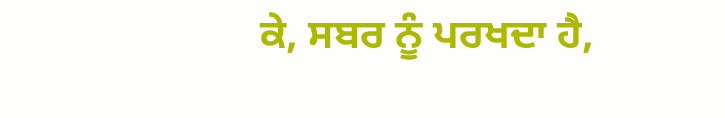ਕੇ, ਸਬਰ ਨੂੰ ਪਰਖਦਾ ਹੈ,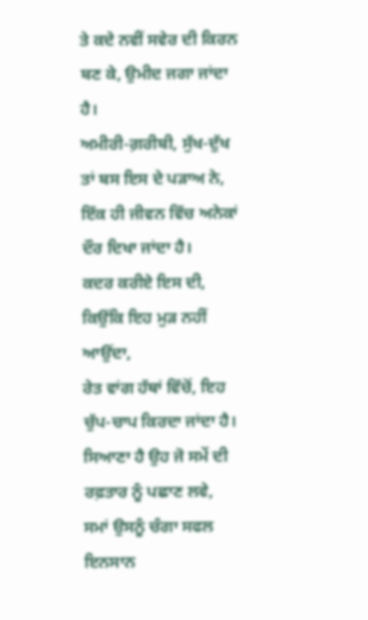ਤੇ ਕਦੇ ਨਵੀਂ ਸਵੇਰ ਦੀ ਕਿਰਨ ਬਣ ਕੇ, ਉਮੀਦ ਜਗਾ ਜਾਂਦਾ ਹੈ।
ਅਮੀਰੀ-ਗ਼ਰੀਬੀ, ਸੁੱਖ-ਦੁੱਖ ਤਾਂ ਬਸ ਇਸ ਦੇ ਪੜਾਅ ਨੇ,
ਇੱਕ ਹੀ ਜੀਵਨ ਵਿੱਚ ਅਨੇਕਾਂ ਦੌਰ ਦਿਖਾ ਜਾਂਦਾ ਹੈ।
ਕਦਰ ਕਰੀਏ ਇਸ ਦੀ, ਕਿਉਂਕਿ ਇਹ ਮੁੜ ਨਹੀਂ ਆਉਂਦਾ,
ਰੇਤ ਵਾਂਗ ਹੱਥਾਂ ਵਿੱਚੋਂ, ਇਹ ਚੁੱਪ-ਚਾਪ ਕਿਰਦਾ ਜਾਂਦਾ ਹੈ।
ਸਿਆਣਾ ਹੈ ਉਹ ਜੋ ਸਮੇਂ ਦੀ ਰਫ਼ਤਾਰ ਨੂੰ ਪਛਾਣ ਲਵੇ,
ਸਮਾਂ ਉਸਨੂੰ ਚੰਗਾ ਸਫਲ ਇਨਸਾਨ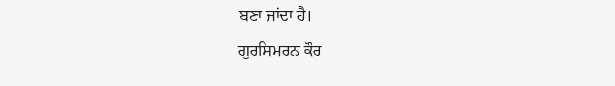ਬਣਾ ਜਾਂਦਾ ਹੈ।
ਗੁਰਸਿਮਰਨ ਕੌਰ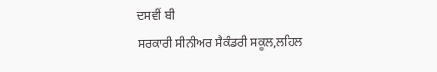ਦਸਵੀਂ ਬੀ
ਸਰਕਾਰੀ ਸੀਨੀਅਰ ਸੈਕੰਡਰੀ ਸਕੂਲ,ਲਹਿਲ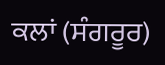ਕਲਾਂ (ਸੰਗਰੂਰ)